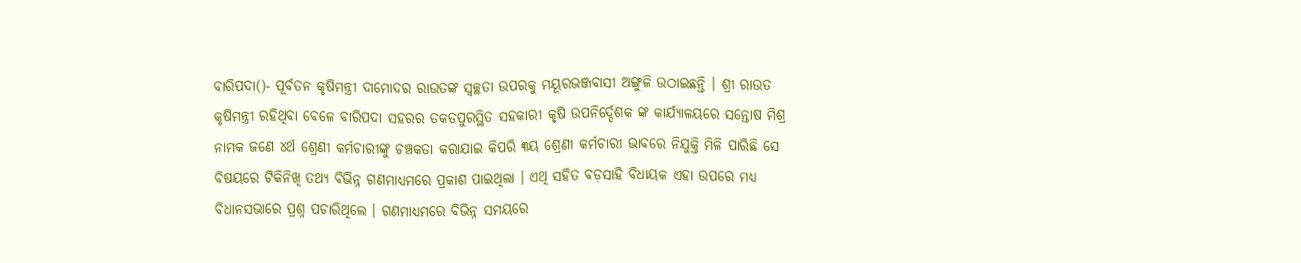ବାରିପଦା()- ପୂର୍ବତନ କୃଷିମନ୍ତ୍ରୀ ଦାମୋଦର ରାଉତଙ୍କ ସ୍ୱଚ୍ଛତା ଉପରକୁ ମୟୂରଭଞ୍ଜବାସୀ ଅଙ୍ଗୁଳି ଉଠାଇଛନ୍ତି । ଶ୍ରୀ ରାଉତ କୃଷିମନ୍ତ୍ରୀ ରହିଥିବା ବେଳେ ବାରିପଦା ସହରର ତକତପୁରସ୍ଥିତ ସହକାରୀ କୃଷି ଉପନିର୍ଦ୍ଦେଶକ ଙ୍କ କାର୍ଯ୍ୟାଳୟରେ ସନ୍ତୋଷ ମିଶ୍ର ନାମକ ଜଣେ ୪ର୍ଥ ଶ୍ରେଣୀ କର୍ମଚାରୀଙ୍କୁ ଚଞ୍ଚକତା କରାଯାଇ କିପରି ୩ୟ ଶ୍ରେଣୀ କର୍ମଚାରୀ ଭାବରେ ନିଯୁକ୍ତି ମିଳି ପାରିଛି ସେ ବିଷୟରେ ଟିକିନିଖି ତଥ୍ୟ ବିଭିନ୍ନ ଗଣମାଧ୍ୟମରେ ପ୍ରକାଶ ପାଇଥିଲା । ଏଥି ସହିତ ବଡ଼ସାହି ବିଧାୟକ ଏହା ଉପରେ ମଧ୍ୟ ବିଧାନସଭାରେ ପ୍ରଶ୍ନ ପଚାରିଥିଲେ । ଗଣମାଧ୍ୟମରେ ବିଭିନ୍ନ ସମୟରେ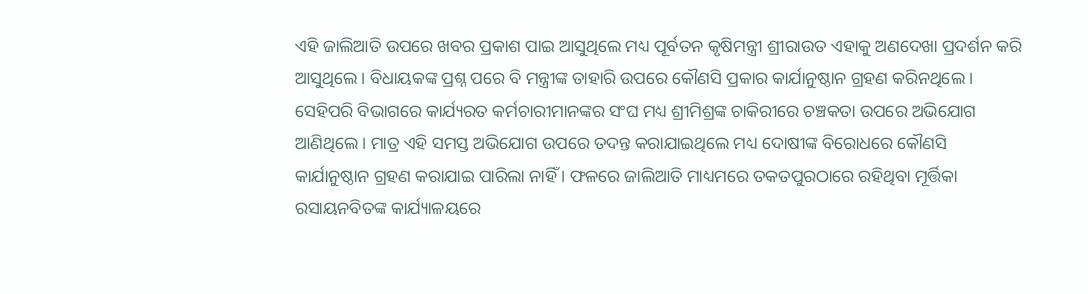ଏହି ଜାଲିଆତି ଉପରେ ଖବର ପ୍ରକାଶ ପାଇ ଆସୁଥିଲେ ମଧ୍ୟ ପୂର୍ବତନ କୃଷିମନ୍ତ୍ରୀ ଶ୍ରୀରାଉତ ଏହାକୁ ଅଣଦେଖା ପ୍ରଦର୍ଶନ କରି ଆସୁଥିଲେ । ବିଧାୟକଙ୍କ ପ୍ରଶ୍ନ ପରେ ବି ମନ୍ତ୍ରୀଙ୍କ ତାହାରି ଉପରେ କୌଣସି ପ୍ରକାର କାର୍ଯାନୁଷ୍ଠାନ ଗ୍ରହଣ କରିନଥିଲେ । ସେହିପରି ବିଭାଗରେ କାର୍ଯ୍ୟରତ କର୍ମଚାରୀମାନଙ୍କର ସଂଘ ମଧ୍ୟ ଶ୍ରୀମିଶ୍ରଙ୍କ ଚାକିରୀରେ ଚଞ୍ଚକତା ଉପରେ ଅଭିଯୋଗ ଆଣିଥିଲେ । ମାତ୍ର ଏହି ସମସ୍ତ ଅଭିଯୋଗ ଉପରେ ତଦନ୍ତ କରାଯାଇଥିଲେ ମଧ୍ୟ ଦୋଷୀଙ୍କ ବିରୋଧରେ କୌଣସି କାର୍ଯାନୁଷ୍ଠାନ ଗ୍ରହଣ କରାଯାଇ ପାରିଲା ନାହିଁ । ଫଳରେ ଜାଲିଆତି ମାଧ୍ୟମରେ ତକତପୁରଠାରେ ରହିଥିବା ମୂର୍ତ୍ତିକା ରସାୟନବିତଙ୍କ କାର୍ଯ୍ୟାଳୟରେ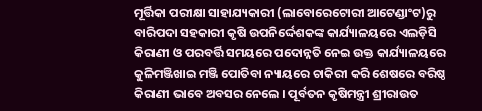ମୂର୍ତ୍ତିକା ପରୀକ୍ଷା ସାହାଯ୍ୟକାରୀ (ଲାବୋରେଟୋରୀ ଆଟେଣ୍ଡାଂଟ)ରୁ ବାରିପଦା ସହକାରୀ କୃଷି ଉପନିର୍ଦ୍ଦେଶକଙ୍କ କାର୍ଯ୍ୟାଳୟରେ ଏଲଡ଼ିସି କିରାଣୀ ଓ ପରବର୍ତ୍ତି ସମୟରେ ପଦୋନ୍ନତି ନେଇ ଉକ୍ତ କାର୍ଯ୍ୟାଳୟରେ କୁଳିମଞ୍ଜିଖାଇ ମଞ୍ଜି ପୋତିବା ନ୍ୟାୟରେ ଚାକିରୀ କରି ଶେଷରେ ବରିଷ୍ଠ କିରାଣୀ ଭାବେ ଅବସର ନେଲେ । ପୂର୍ବତନ କୃଷିମନ୍ତ୍ରୀ ଶ୍ରୀରାଉତ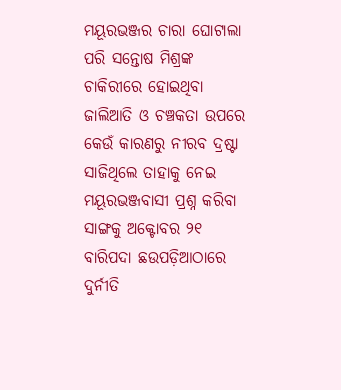ମୟୂରଭଞ୍ଜର ଚାରା ଘୋଟାଲା ପରି ସନ୍ତୋଷ ମିଶ୍ରଙ୍କ ଚାକିରୀରେ ହୋଇଥିବା ଜାଲିଆତି ଓ ଚଞ୍ଚକତା ଉପରେ କେଉଁ କାରଣରୁ ନୀରବ ଦ୍ରଷ୍ଟା ସାଜିଥିଲେ ତାହାକୁ ନେଇ ମୟୂରଭଞ୍ଜବାସୀ ପ୍ରଶ୍ନ କରିବା ସାଙ୍ଗକୁ ଅକ୍ଟୋବର ୨୧ ବାରିପଦା ଛଉପଡ଼ିଆଠାରେ ଦୁର୍ନୀତି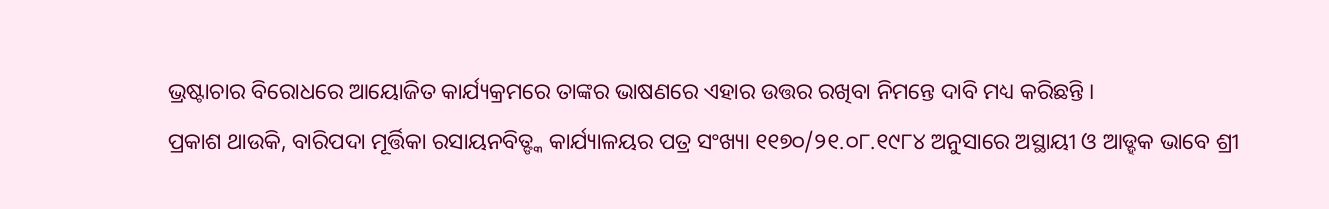ଭ୍ରଷ୍ଟାଚାର ବିରୋଧରେ ଆୟୋଜିତ କାର୍ଯ୍ୟକ୍ରମରେ ତାଙ୍କର ଭାଷଣରେ ଏହାର ଉତ୍ତର ରଖିବା ନିମନ୍ତେ ଦାବି ମଧ୍ୟ କରିଛନ୍ତି ।
ପ୍ରକାଶ ଥାଉକି, ବାରିପଦା ମୂର୍ତ୍ତିକା ରସାୟନବିତ୍ଙ୍କ କାର୍ଯ୍ୟାଳୟର ପତ୍ର ସଂଖ୍ୟା ୧୧୭୦/୨୧.୦୮.୧୯୮୪ ଅନୁସାରେ ଅସ୍ଥାୟୀ ଓ ଆଡ୍ହକ ଭାବେ ଶ୍ରୀ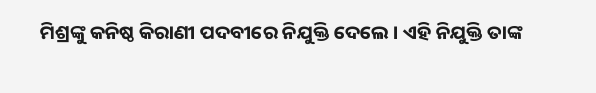ମିଶ୍ରଙ୍କୁ କନିଷ୍ଠ କିରାଣୀ ପଦବୀରେ ନିଯୁକ୍ତି ଦେଲେ । ଏହି ନିଯୁକ୍ତି ତାଙ୍କ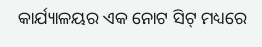କାର୍ଯ୍ୟାଳୟର ଏକ ନୋଟ ସିଟ୍ ମଧ୍ୟରେ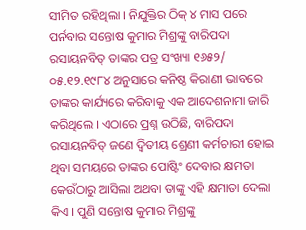ସୀମିତ ରହିଥିଲା । ନିଯୁକ୍ତିର ଠିକ୍ ୪ ମାସ ପରେ ପର୍ନବାର ସନ୍ତୋଷ କୁମାର ମିଶ୍ରଙ୍କୁ ବାରିପଦା ରସାୟନବିତ୍ ତାଙ୍କର ପତ୍ର ସଂଖ୍ୟା ୧୬୫୨/ ୦୫.୧୨.୧୯୮୪ ଅନୁସାରେ କନିଷ୍ଠ କିରାଣୀ ଭାବରେ ତାଙ୍କର କାର୍ଯ୍ୟରେ କରିବାକୁ ଏକ ଆଦେଶନାମା ଜାରି କରିଥିଲେ । ଏଠାରେ ପ୍ରଶ୍ନ ଉଠିଛି, ବାରିପଦା ରସାୟନବିତ୍ ଜଣେ ଦ୍ୱିତୀୟ ଶ୍ରେଣୀ କର୍ମଚାରୀ ହୋଇ ଥିବା ସମୟରେ ତାଙ୍କର ପୋଷ୍ଟିଂ ଦେବାର କ୍ଷମତା କେଉଁଠାରୁ ଆସିଲା ଅଥବା ତାଙ୍କୁ ଏହି କ୍ଷମାତା ଦେଲା କିଏ । ପୁଣି ସନ୍ତୋଷ କୁମାର ମିଶ୍ରଙ୍କୁ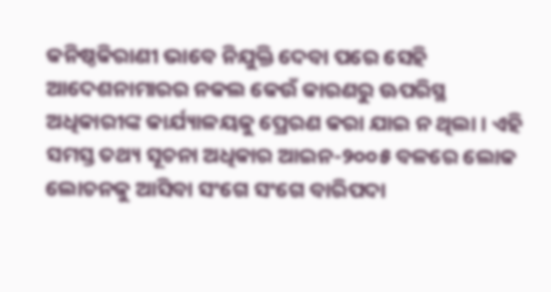କନିଷ୍ଠକିରାଣୀ ଭାବେ ନିଯୁକ୍ତି ଦେବା ପରେ ସେହି ଆଦେଶନାମାରର ନକଲ କେଉଁ କାରଣରୁ ଊପରିସ୍ଥ ଅଧିକାରୀଙ୍କ କାର୍ଯ୍ୟାଳୟକୁ ପ୍ରେରଣ କରା ଯାଇ ନ ଥିଲା । ଏହି ସମସ୍ତ ତଥ୍ୟ ସୂଚନା ଅଧିକାର ଆଇନ-୨୦୦୫ ବଳରେ ଲୋକ ଲୋଚନକୁ ଆସିବା ସଂଗେ ସଂଗେ ବାରିପଦା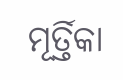ମୂର୍ତ୍ତିକା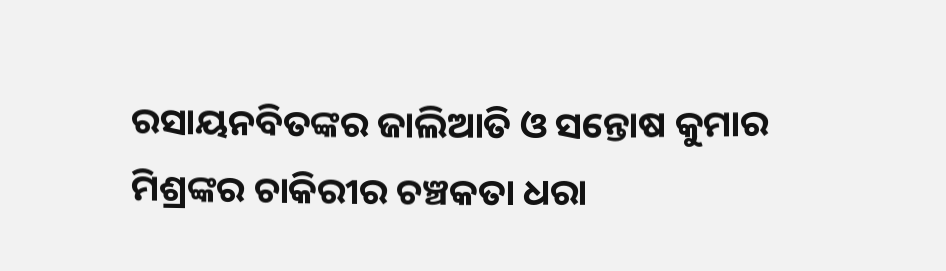ରସାୟନବିତଙ୍କର ଜାଲିଆତି ଓ ସନ୍ତୋଷ କୁମାର ମିଶ୍ରଙ୍କର ଚାକିରୀର ଚଞ୍ଚକତା ଧରା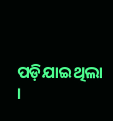ପଡ଼ିଯାଇଥିଲା ।